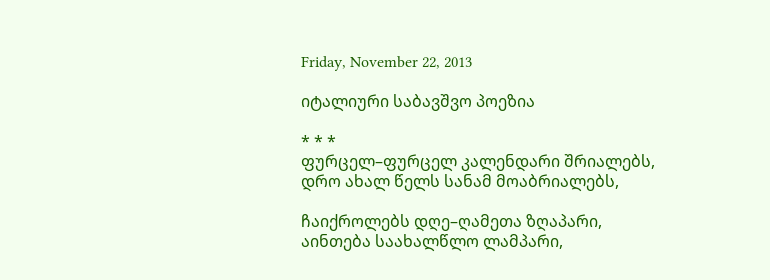Friday, November 22, 2013

იტალიური საბავშვო პოეზია

* * *
ფურცელ–ფურცელ კალენდარი შრიალებს,
დრო ახალ წელს სანამ მოაბრიალებს,

ჩაიქროლებს დღე–ღამეთა ზღაპარი,
აინთება საახალწლო ლამპარი,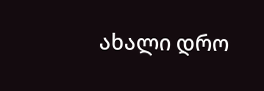ახალი დრო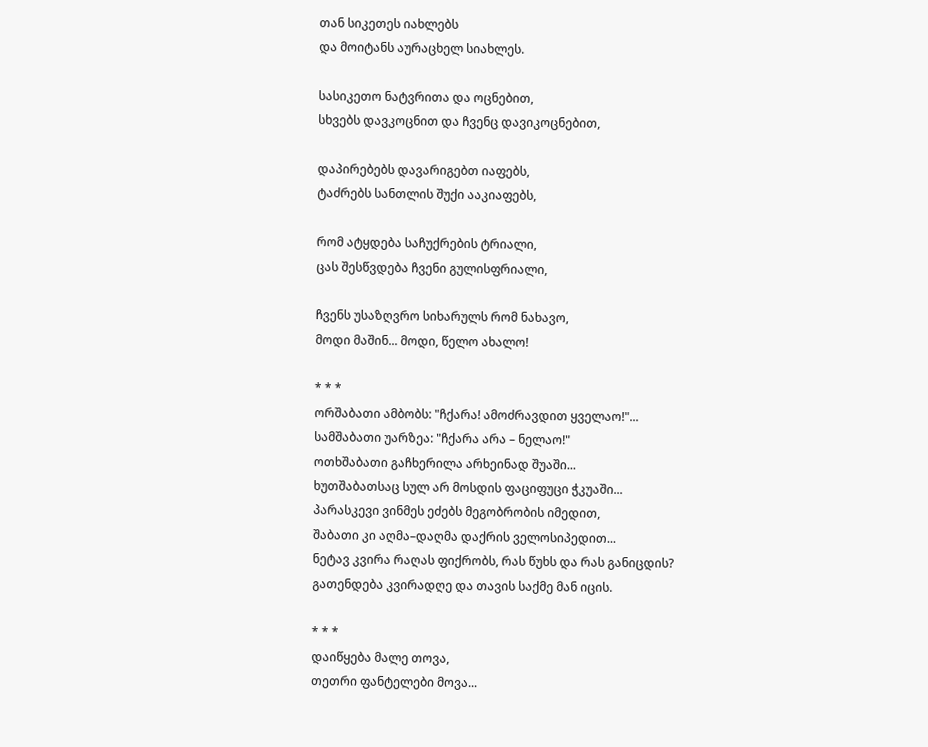თან სიკეთეს იახლებს
და მოიტანს აურაცხელ სიახლეს.

სასიკეთო ნატვრითა და ოცნებით,
სხვებს დავკოცნით და ჩვენც დავიკოცნებით,

დაპირებებს დავარიგებთ იაფებს,
ტაძრებს სანთლის შუქი ააკიაფებს,

რომ ატყდება საჩუქრების ტრიალი,
ცას შესწვდება ჩვენი გულისფრიალი,

ჩვენს უსაზღვრო სიხარულს რომ ნახავო,
მოდი მაშინ... მოდი, წელო ახალო!

* * *
ორშაბათი ამბობს: "ჩქარა! ამოძრავდით ყველაო!"...
სამშაბათი უარზეა: "ჩქარა არა – ნელაო!"
ოთხშაბათი გაჩხერილა არხეინად შუაში...
ხუთშაბათსაც სულ არ მოსდის ფაციფუცი ჭკუაში...
პარასკევი ვინმეს ეძებს მეგობრობის იმედით,
შაბათი კი აღმა–დაღმა დაქრის ველოსიპედით...
ნეტავ კვირა რაღას ფიქრობს, რას წუხს და რას განიცდის?
გათენდება კვირადღე და თავის საქმე მან იცის.

* * *
დაიწყება მალე თოვა,
თეთრი ფანტელები მოვა...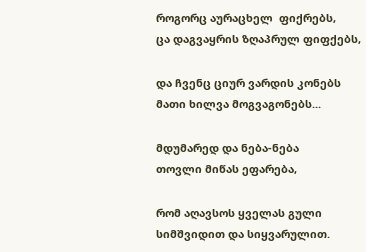როგორც აურაცხელ  ფიქრებს,
ცა დაგვაყრის ზღაპრულ ფიფქებს,

და ჩვენც ციურ ვარდის კონებს
მათი ხილვა მოგვაგონებს...

მდუმარედ და ნება-ნება
თოვლი მიწას ეფარება,

რომ აღავსოს ყველას გული
სიმშვიდით და სიყვარულით.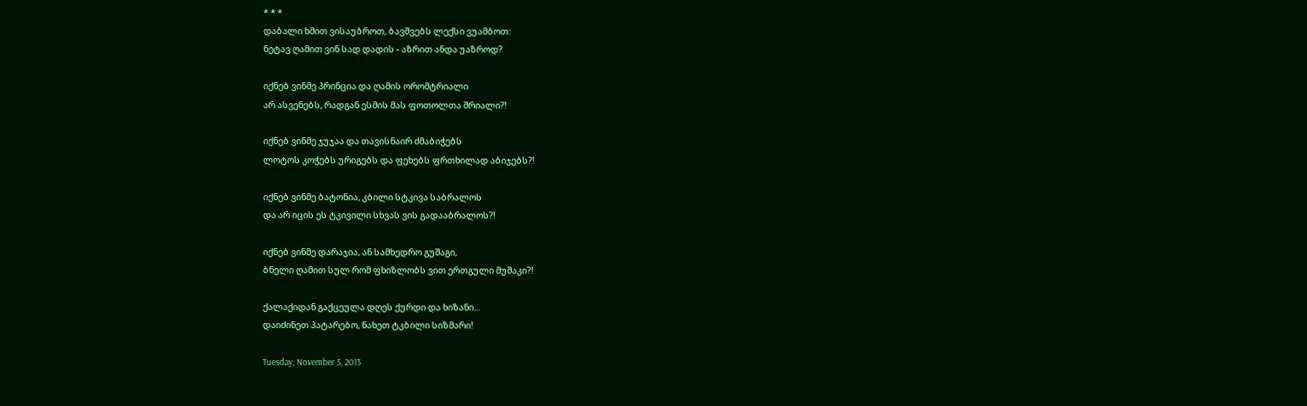* * *
დაბალი ხმით ვისაუბროთ, ბავშვებს ლექსი ვუამბოთ:
ნეტავ ღამით ვინ სად დადის - აზრით ანდა უაზროდ?

იქნებ ვინმე პრინცია და ღამის ორომტრიალი
არ ასვენებს, რადგან ესმის მას ფოთოლთა შრიალი?!

იქნებ ვინმე ჯუჯაა და თავისნაირ ძმაბიჭებს
ლოტოს კოჭებს ურიგებს და ფეხებს ფრთხილად აბიჯებს?!

იქნებ ვინმე ბატონია, კბილი სტკივა საბრალოს
და არ იცის ეს ტკივილი სხვას ვის გადააბრალოს?!

იქნებ ვინმე დარაჯია, ან სამხედრო გუშაგი,
ბნელი ღამით სულ რომ ფხიზლობს ვით ერთგული მუშაკი?!

ქალაქიდან გაქცეულა დღეს ქურდი და ხიზანი...
დაიძინეთ პატარებო, ნახეთ ტკბილი სიზმარი!

Tuesday, November 5, 2013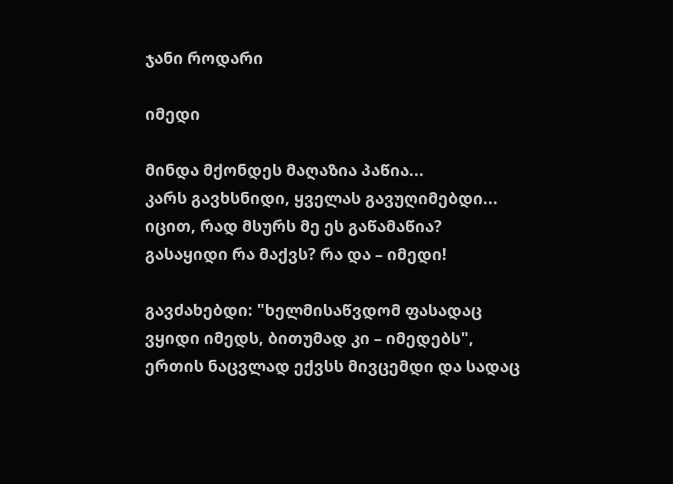ჯანი როდარი

იმედი

მინდა მქონდეს მაღაზია პაწია...
კარს გავხსნიდი, ყველას გავუღიმებდი...
იცით, რად მსურს მე ეს გაწამაწია?
გასაყიდი რა მაქვს? რა და – იმედი!

გავძახებდი: "ხელმისაწვდომ ფასადაც
ვყიდი იმედს, ბითუმად კი – იმედებს",
ერთის ნაცვლად ექვსს მივცემდი და სადაც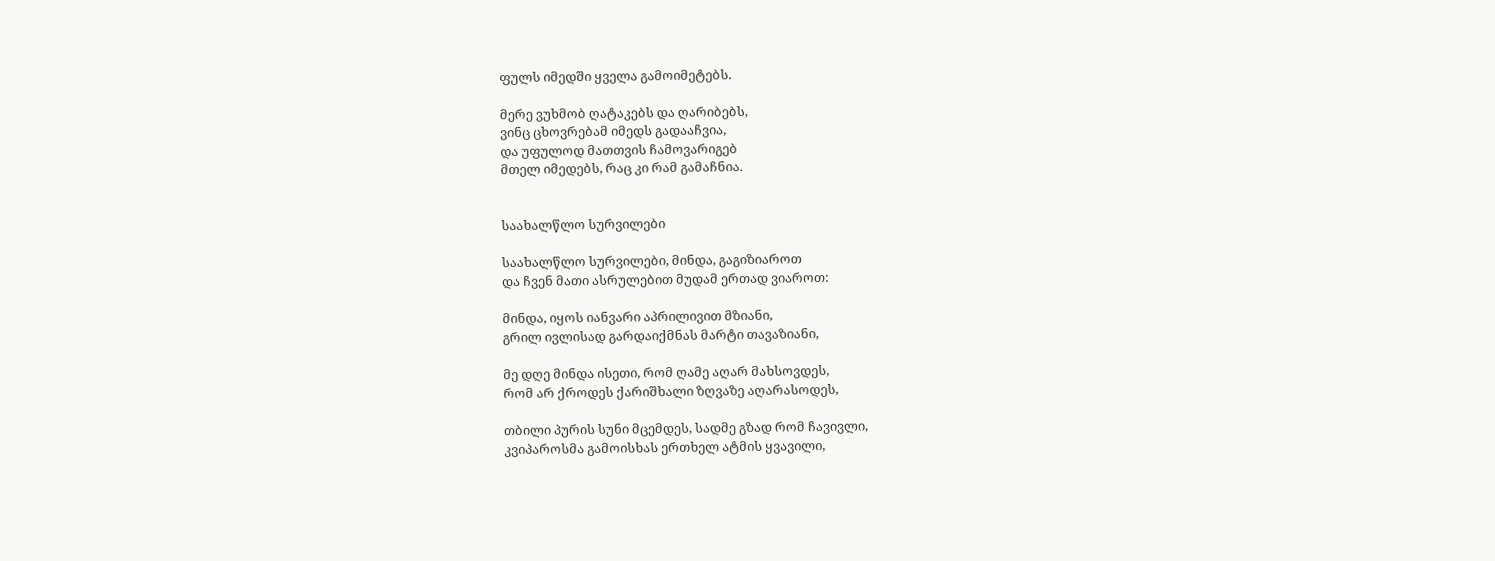ფულს იმედში ყველა გამოიმეტებს.

მერე ვუხმობ ღატაკებს და ღარიბებს,
ვინც ცხოვრებამ იმედს გადააჩვია,
და უფულოდ მათთვის ჩამოვარიგებ
მთელ იმედებს, რაც კი რამ გამაჩნია.


საახალწლო სურვილები

საახალწლო სურვილები, მინდა, გაგიზიაროთ
და ჩვენ მათი ასრულებით მუდამ ერთად ვიაროთ:

მინდა, იყოს იანვარი აპრილივით მზიანი,
გრილ ივლისად გარდაიქმნას მარტი თავაზიანი,

მე დღე მინდა ისეთი, რომ ღამე აღარ მახსოვდეს,
რომ არ ქროდეს ქარიშხალი ზღვაზე აღარასოდეს,

თბილი პურის სუნი მცემდეს, სადმე გზად რომ ჩავივლი,
კვიპაროსმა გამოისხას ერთხელ ატმის ყვავილი,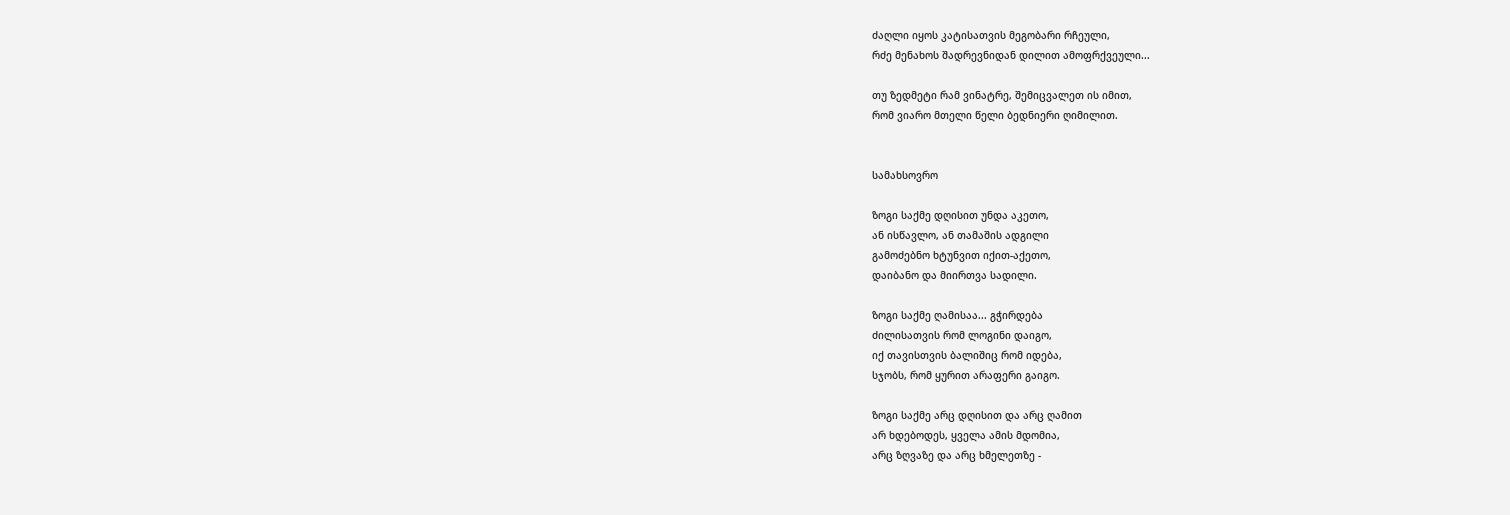ძაღლი იყოს კატისათვის მეგობარი რჩეული,
რძე მენახოს შადრევნიდან დილით ამოფრქვეული...

თუ ზედმეტი რამ ვინატრე, შემიცვალეთ ის იმით,
რომ ვიარო მთელი წელი ბედნიერი ღიმილით.


სამახსოვრო

ზოგი საქმე დღისით უნდა აკეთო,
ან ისწავლო, ან თამაშის ადგილი
გამოძებნო ხტუნვით იქით-აქეთო,
დაიბანო და მიირთვა სადილი.

ზოგი საქმე ღამისაა... გჭირდება
ძილისათვის რომ ლოგინი დაიგო,
იქ თავისთვის ბალიშიც რომ იდება,
სჯობს, რომ ყურით არაფერი გაიგო.

ზოგი საქმე არც დღისით და არც ღამით
არ ხდებოდეს, ყველა ამის მდომია,
არც ზღვაზე და არც ხმელეთზე -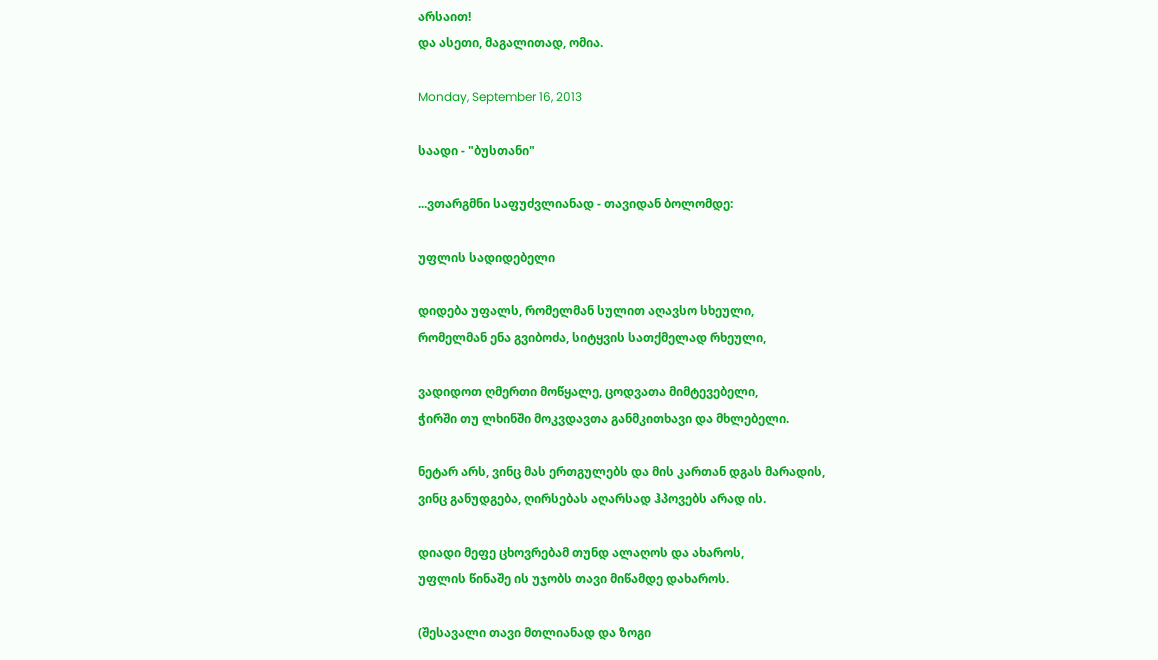არსაით!
და ასეთი, მაგალითად, ომია.

Monday, September 16, 2013

საადი - "ბუსთანი"

...ვთარგმნი საფუძვლიანად - თავიდან ბოლომდე:

უფლის სადიდებელი

დიდება უფალს, რომელმან სულით აღავსო სხეული,
რომელმან ენა გვიბოძა, სიტყვის სათქმელად რხეული,

ვადიდოთ ღმერთი მოწყალე, ცოდვათა მიმტევებელი,
ჭირში თუ ლხინში მოკვდავთა განმკითხავი და მხლებელი.

ნეტარ არს, ვინც მას ერთგულებს და მის კართან დგას მარადის,
ვინც განუდგება, ღირსებას აღარსად ჰპოვებს არად ის.

დიადი მეფე ცხოვრებამ თუნდ ალაღოს და ახაროს,
უფლის წინაშე ის უჯობს თავი მიწამდე დახაროს.

(შესავალი თავი მთლიანად და ზოგი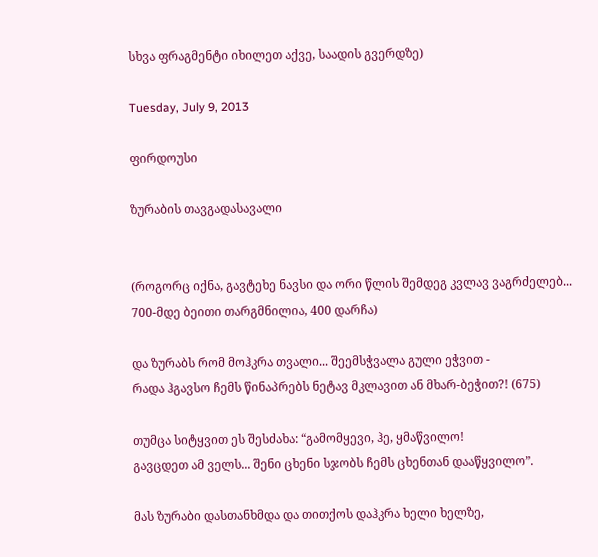სხვა ფრაგმენტი იხილეთ აქვე, საადის გვერდზე)

Tuesday, July 9, 2013

ფირდოუსი

ზურაბის თავგადასავალი


(როგორც იქნა, გავტეხე ნავსი და ორი წლის შემდეგ კვლავ ვაგრძელებ... 700-მდე ბეითი თარგმნილია, 400 დარჩა)

და ზურაბს რომ მოჰკრა თვალი... შეემსჭვალა გული ეჭვით -
რადა ჰგავსო ჩემს წინაპრებს ნეტავ მკლავით ან მხარ-ბეჭით?! (675)

თუმცა სიტყვით ეს შესძახა: “გამომყევი, ჰე, ყმაწვილო!
გავცდეთ ამ ველს... შენი ცხენი სჯობს ჩემს ცხენთან დააწყვილო”.

მას ზურაბი დასთანხმდა და თითქოს დაჰკრა ხელი ხელზე,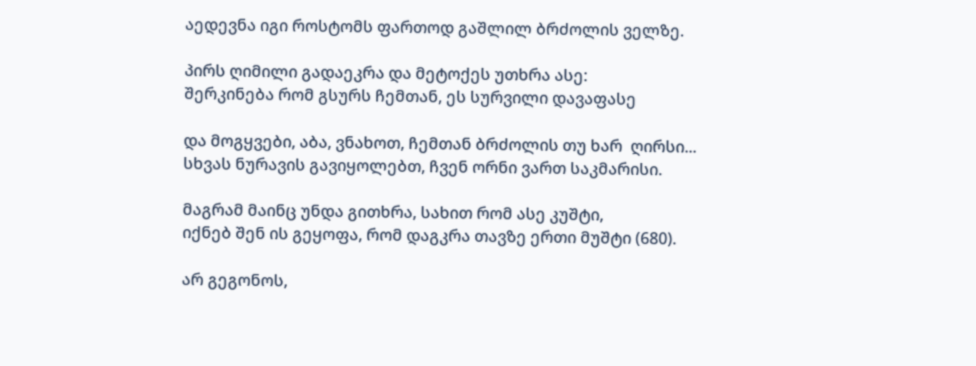აედევნა იგი როსტომს ფართოდ გაშლილ ბრძოლის ველზე.

პირს ღიმილი გადაეკრა და მეტოქეს უთხრა ასე:
შერკინება რომ გსურს ჩემთან, ეს სურვილი დავაფასე

და მოგყვები, აბა, ვნახოთ, ჩემთან ბრძოლის თუ ხარ  ღირსი...
სხვას ნურავის გავიყოლებთ, ჩვენ ორნი ვართ საკმარისი.

მაგრამ მაინც უნდა გითხრა, სახით რომ ასე კუშტი,
იქნებ შენ ის გეყოფა, რომ დაგკრა თავზე ერთი მუშტი (680).

არ გეგონოს,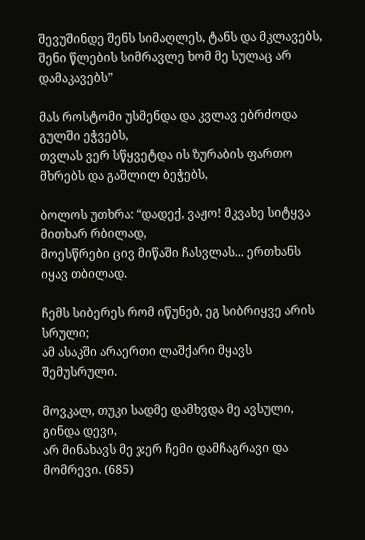შევუშინდე შენს სიმაღლეს, ტანს და მკლავებს,
შენი წლების სიმრავლე ხომ მე სულაც არ დამაკავებს”

მას როსტომი უსმენდა და კვლავ ებრძოდა გულში ეჭვებს,
თვლას ვერ სწყვეტდა ის ზურაბის ფართო მხრებს და გაშლილ ბეჭებს,

ბოლოს უთხრა: “დადექ, ვაჟო! მკვახე სიტყვა მითხარ რბილად,
მოესწრები ცივ მიწაში ჩასვლას... ერთხანს იყავ თბილად.

ჩემს სიბერეს რომ იწუნებ, ეგ სიბრიყვე არის სრული;
ამ ასაკში არაერთი ლაშქარი მყავს შემუსრული.

მოვკალ, თუკი სადმე დამხვდა მე ავსული, გინდა დევი,
არ მინახავს მე ჯერ ჩემი დამჩაგრავი და მომრევი. (685)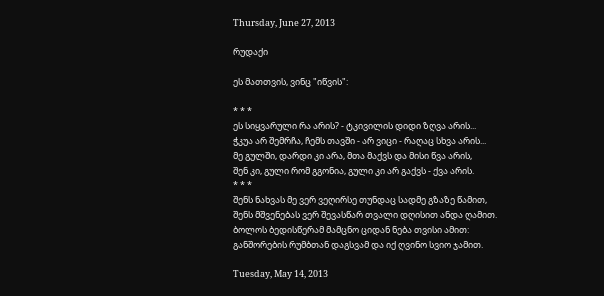Thursday, June 27, 2013

რუდაქი

ეს მათთვის, ვინც "იწვის":

* * *
ეს სიყვარული რა არის? - ტკივილის დიდი ზღვა არის...
ჭკუა არ შემრჩა, ჩემს თავში - არ ვიცი - რაღაც სხვა არის...
მე გულში, დარდი კი არა, მთა მაქვს და მისი წვა არის,
შენ კი, გული რომ გგონია, გული კი არ გაქვს - ქვა არის.
* * *
შენს ნახვას მე ვერ ვეღირსე თუნდაც სადმე გზაზე წამით,
შენს მშვენებას ვერ შევასწარ თვალი დღისით ანდა ღამით.
ბოლოს ბედისწერამ მამცნო ციდან ნება თვისი ამით:
განშორების რუმბთან დაგსვამ და იქ ღვინო სვიო ჯამით.

Tuesday, May 14, 2013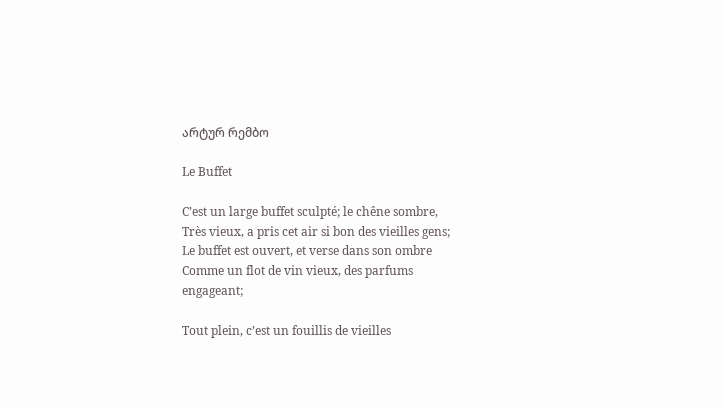არტურ რემბო

Le Buffet

C’est un large buffet sculpté; le chêne sombre,
Très vieux, a pris cet air si bon des vieilles gens;
Le buffet est ouvert, et verse dans son ombre
Comme un flot de vin vieux, des parfums engageant;

Tout plein, c’est un fouillis de vieilles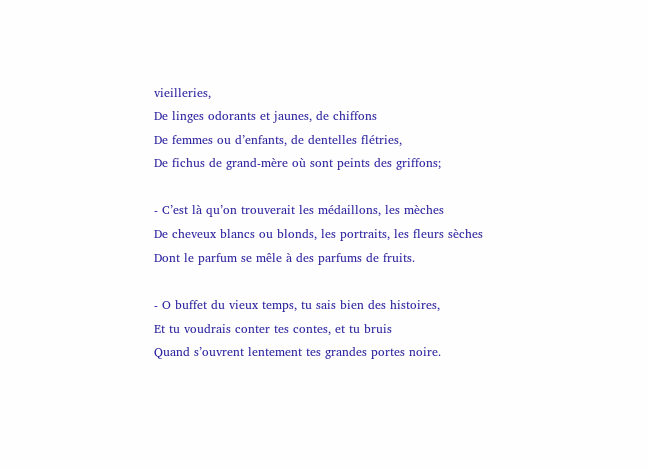vieilleries,
De linges odorants et jaunes, de chiffons
De femmes ou d’enfants, de dentelles flétries,
De fichus de grand-mère où sont peints des griffons;

- C’est là qu’on trouverait les médaillons, les mèches
De cheveux blancs ou blonds, les portraits, les fleurs sèches
Dont le parfum se mêle à des parfums de fruits.

- O buffet du vieux temps, tu sais bien des histoires,
Et tu voudrais conter tes contes, et tu bruis
Quand s’ouvrent lentement tes grandes portes noire.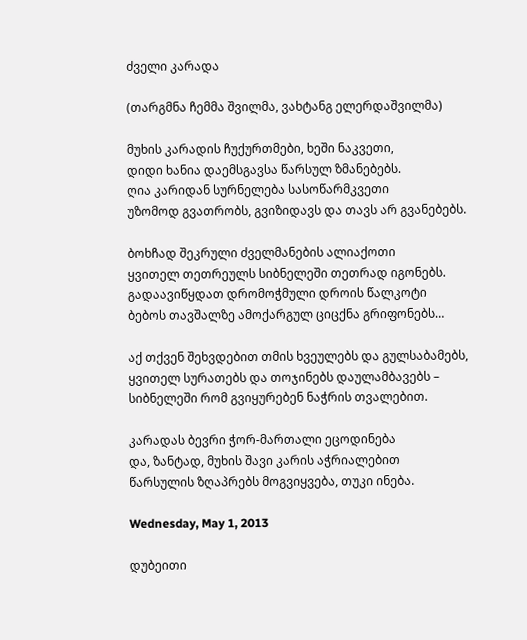ძველი კარადა

(თარგმნა ჩემმა შვილმა, ვახტანგ ელერდაშვილმა)

მუხის კარადის ჩუქურთმები, ხეში ნაკვეთი,
დიდი ხანია დაემსგავსა წარსულ ზმანებებს.
ღია კარიდან სურნელება სასოწარმკვეთი
უზომოდ გვათრობს, გვიზიდავს და თავს არ გვანებებს.

ბოხჩად შეკრული ძველმანების ალიაქოთი
ყვითელ თეთრეულს სიბნელეში თეთრად იგონებს.
გადაავიწყდათ დრომოჭმული დროის წალკოტი
ბებოს თავშალზე ამოქარგულ ციცქნა გრიფონებს…

აქ თქვენ შეხვდებით თმის ხვეულებს და გულსაბამებს,
ყვითელ სურათებს და თოჯინებს დაულამბავებს –
სიბნელეში რომ გვიყურებენ ნაჭრის თვალებით.

კარადას ბევრი ჭორ-მართალი ეცოდინება
და, ზანტად, მუხის შავი კარის აჭრიალებით
წარსულის ზღაპრებს მოგვიყვება, თუკი ინება.

Wednesday, May 1, 2013

დუბეითი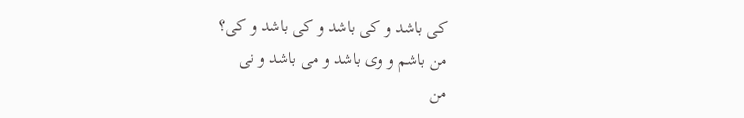کی باشد و کی باشد و کی باشد و کی؟
من باشم و وی باشد و می باشد و نی
من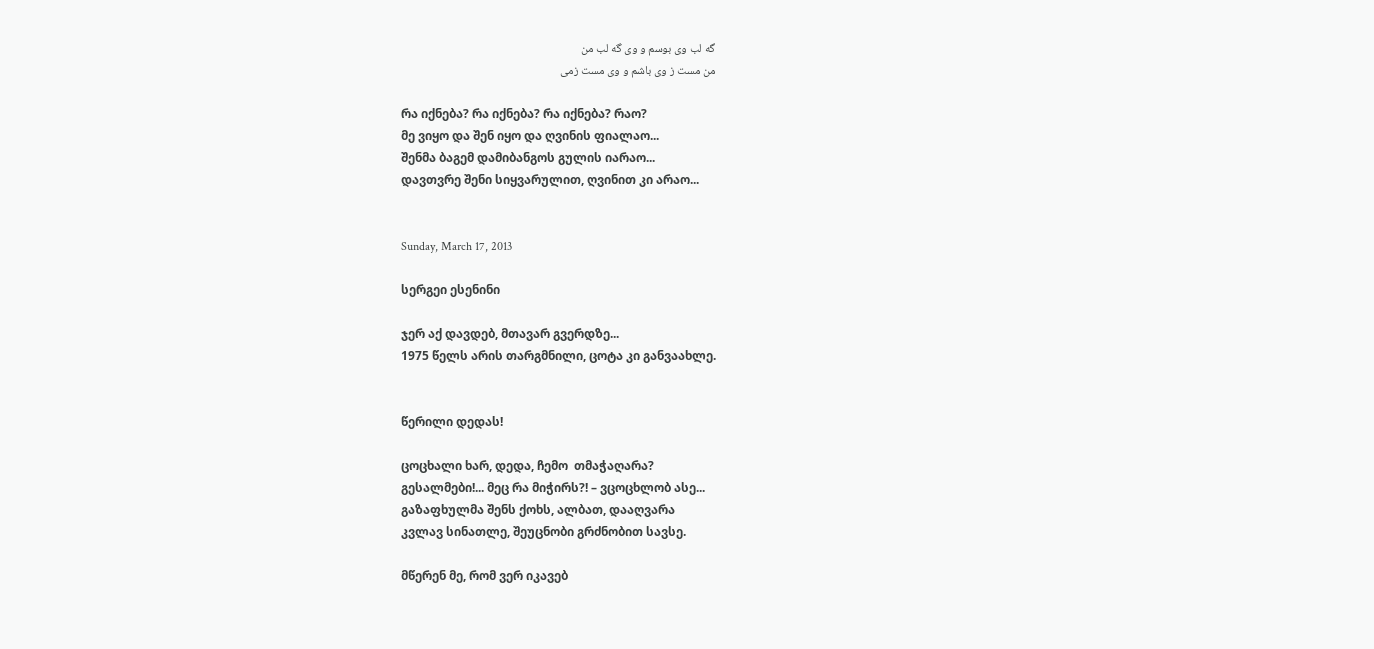گه لب وی بوسم و وی گه لب من
من مست ز وی باشم و وی مست زمی

რა იქნება? რა იქნება? რა იქნება? რაო?
მე ვიყო და შენ იყო და ღვინის ფიალაო...
შენმა ბაგემ დამიბანგოს გულის იარაო...
დავთვრე შენი სიყვარულით, ღვინით კი არაო...


Sunday, March 17, 2013

სერგეი ესენინი

ჯერ აქ დავდებ, მთავარ გვერდზე...
1975 წელს არის თარგმნილი, ცოტა კი განვაახლე.


წერილი დედას!

ცოცხალი ხარ, დედა, ჩემო  თმაჭაღარა?
გესალმები!... მეც რა მიჭირს?! – ვცოცხლობ ასე...
გაზაფხულმა შენს ქოხს, ალბათ, დააღვარა
კვლავ სინათლე, შეუცნობი გრძნობით სავსე.

მწერენ მე, რომ ვერ იკავებ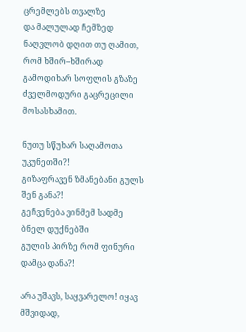ცრემლებს თვალზე
და მალულად ჩემზედ ნაღვლობ დღით თუ ღამით,
რომ ხშირ–ხშირად გამოდიხარ სოფლის გზაზე
ძველმოდური გაცრეცილი მოსასხამით.

ნუთუ სწუხარ საღამოთა უკუნეთში?!
გიზაფრავენ ზმანებანი გულს შენ განა?!
გეჩვენება ვინმემ სადმე ბნელ დუქნებში
გულის პირზე რომ ფინური დამცა დანა?!

არა უშავს, საყვარელო! იყავ მშვიდად,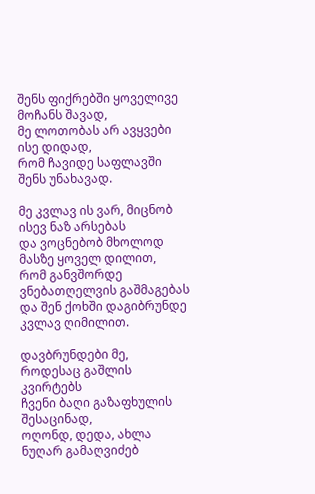შენს ფიქრებში ყოველივე მოჩანს შავად,
მე ლოთობას არ ავყვები ისე დიდად,
რომ ჩავიდე საფლავში შენს უნახავად.

მე კვლავ ის ვარ, მიცნობ ისევ ნაზ არსებას
და ვოცნებობ მხოლოდ მასზე ყოველ დილით,
რომ განვშორდე ვნებათღელვის გაშმაგებას
და შენ ქოხში დაგიბრუნდე კვლავ ღიმილით.

დავბრუნდები მე, როდესაც გაშლის კვირტებს
ჩვენი ბაღი გაზაფხულის შესაცინად,
ოღონდ, დედა, ახლა ნუღარ გამაღვიძებ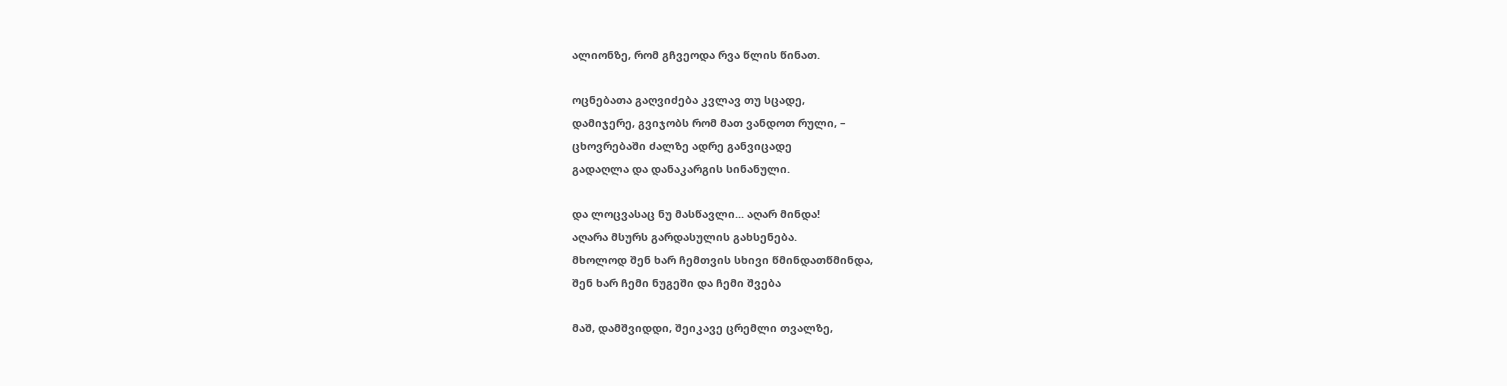ალიონზე, რომ გჩვეოდა რვა წლის წინათ.

ოცნებათა გაღვიძება კვლავ თუ სცადე,
დამიჯერე, გვიჯობს რომ მათ ვანდოთ რული, –
ცხოვრებაში ძალზე ადრე განვიცადე
გადაღლა და დანაკარგის სინანული.

და ლოცვასაც ნუ მასწავლი... აღარ მინდა!
აღარა მსურს გარდასულის გახსენება.
მხოლოდ შენ ხარ ჩემთვის სხივი წმინდათწმინდა,
შენ ხარ ჩემი ნუგეში და ჩემი შვება

მაშ, დამშვიდდი, შეიკავე ცრემლი თვალზე,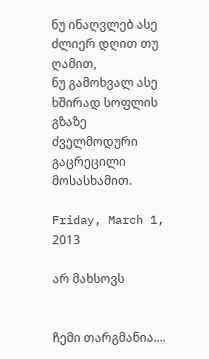ნუ ინაღვლებ ასე ძლიერ დღით თუ ღამით,
ნუ გამოხვალ ასე ხშირად სოფლის გზაზე
ძველმოდური გაცრეცილი მოსასხამით.

Friday, March 1, 2013

არ მახსოვს


ჩემი თარგმანია....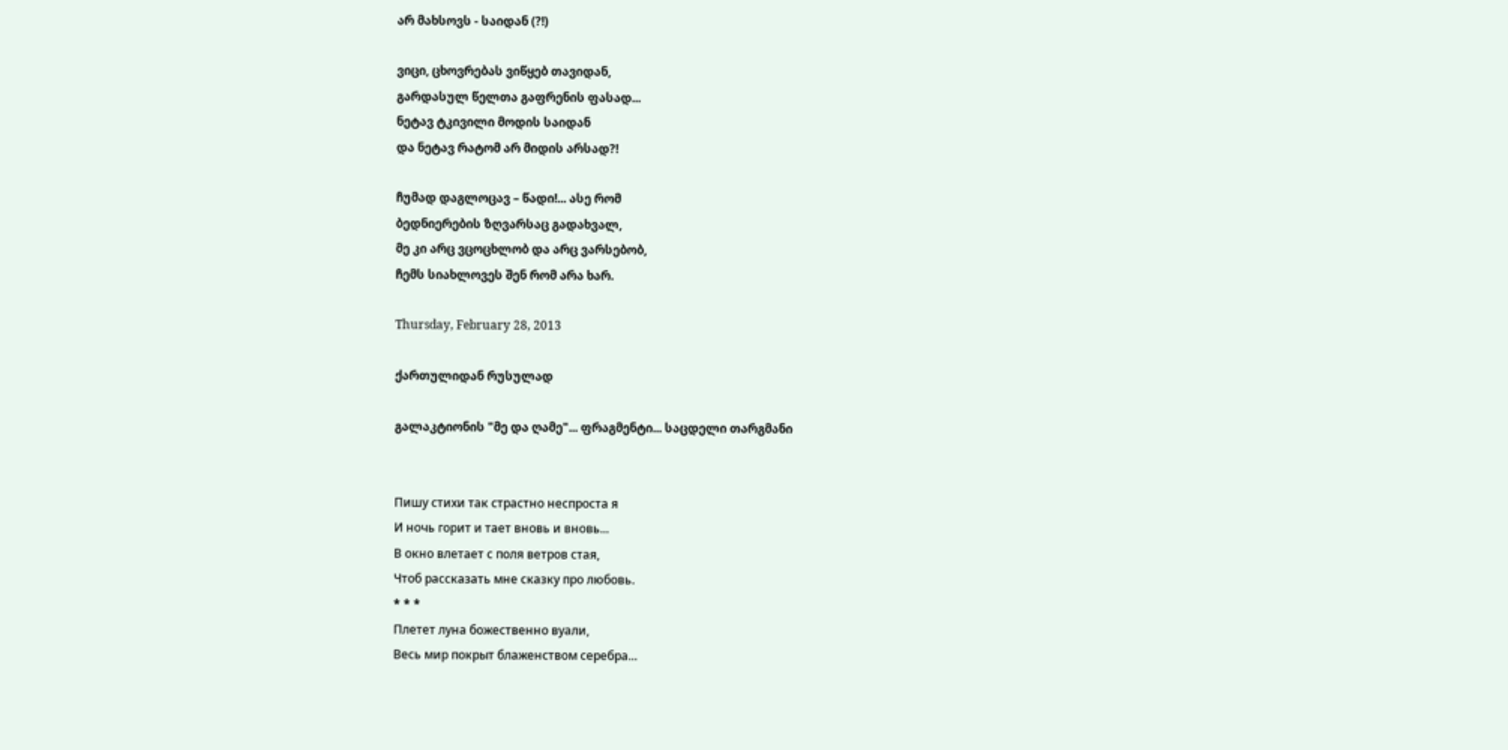არ მახსოვს - საიდან (?!)

ვიცი, ცხოვრებას ვიწყებ თავიდან,
გარდასულ წელთა გაფრენის ფასად...
ნეტავ ტკივილი მოდის საიდან
და ნეტავ რატომ არ მიდის არსად?!

ჩუმად დაგლოცავ – წადი!... ასე რომ
ბედნიერების ზღვარსაც გადახვალ,
მე კი არც ვცოცხლობ და არც ვარსებობ,
ჩემს სიახლოვეს შენ რომ არა ხარ.

Thursday, February 28, 2013

ქართულიდან რუსულად

გალაკტიონის "მე და ღამე"... ფრაგმენტი... საცდელი თარგმანი


Пишу стихи так страстно неспроста я
И ночь горит и тает вновь и вновь...
В окно влетает с поля ветров стая,
Чтоб рассказать мне сказку про любовь.
* * *
Плетет луна божественно вуали,
Весь мир покрыт блаженством серебра...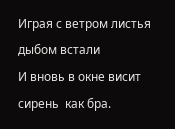Играя с ветром листья дыбом встали
И вновь в окне висит сирень  как бра.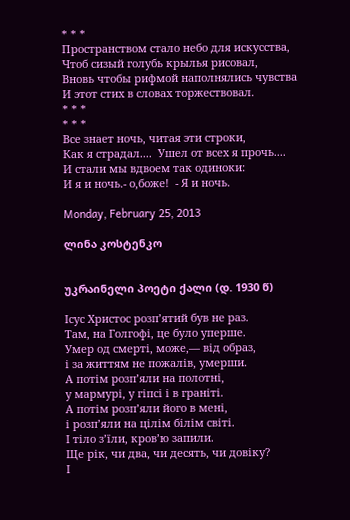* * *
Пространством стало небо для искусства,
Чтоб сизый голубь крылья рисовал,
Вновь чтобы рифмой наполнялись чувства
И этот стих в словах торжествовал.
* * *
* * *
Все знает ночь, читая эти строки,
Как я страдал....  Ушел от всех я прочь....
И стали мы вдвоем так одиноки:
И я и ночь.- о,боже!  - Я и ночь.

Monday, February 25, 2013

ლინა კოსტენკო


უკრაინელი პოეტი ქალი (დ. 1930 წ)

Ісус Христос розп’ятий був не раз.
Там, на Голгофі, це було уперше.
Умер од смерті, може,— від образ,
і за життям не пожалів, умерши.
А потім розп’яли на полотні,
у мармурі, у гіпсі і в граніті.
А потім розп’яли його в мені,
і розп’яли на цілім білім світі.
І тіло з’їли, кров’ю запили.
Ще рік, чи два, чи десять, чи довіку?
І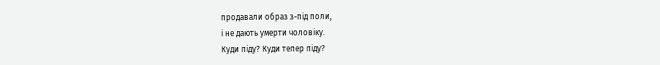продавали образ з-під поли,
і не дають умерти чоловіку.
Куди піду? Куди тепер піду?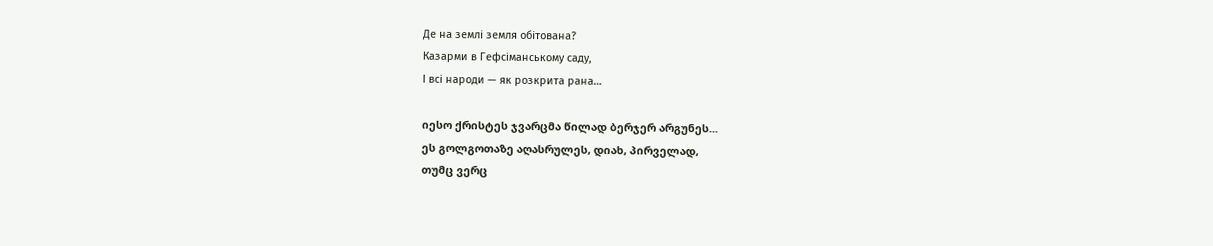Де на землі земля обітована?
Казарми в Гефсіманському саду,
І всі народи — як розкрита рана…

იესო ქრისტეს ჯვარცმა წილად ბერჯერ არგუნეს...
ეს გოლგოთაზე აღასრულეს, დიახ, პირველად,
თუმც ვერც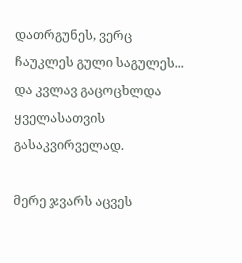დათრგუნეს, ვერც ჩაუკლეს გული საგულეს...
და კვლავ გაცოცხლდა ყველასათვის გასაკვირველად.

მერე ჯვარს აცვეს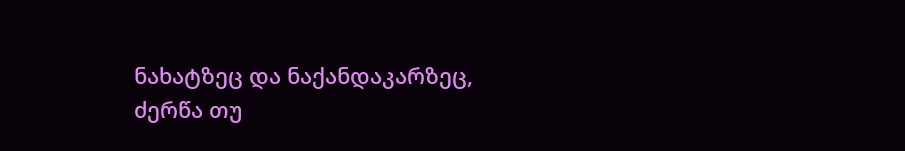ნახატზეც და ნაქანდაკარზეც,
ძერწა თუ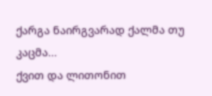ქარგა ნაირგვარად ქალმა თუ კაცმა...
ქვით და ლითონით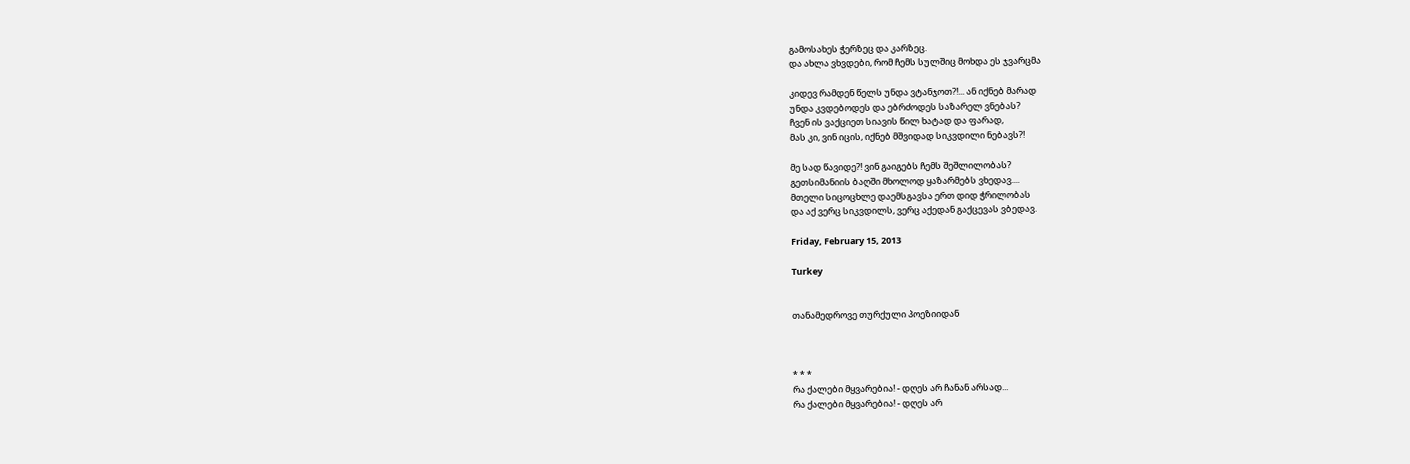გამოსახეს ჭერზეც და კარზეც.
და ახლა ვხვდები, რომ ჩემს სულშიც მოხდა ეს ჯვარცმა

კიდევ რამდენ წელს უნდა ვტანჯოთ?!... ან იქნებ მარად
უნდა კვდებოდეს და ებრძოდეს საზარელ ვნებას?
ჩვენ ის ვაქციეთ სიავის წილ ხატად და ფარად,
მას კი, ვინ იცის, იქნებ მშვიდად სიკვდილი ნებავს?!

მე სად წავიდე?! ვინ გაიგებს ჩემს შეშლილობას?
გეთსიმანიის ბაღში მხოლოდ ყაზარმებს ვხედავ....
მთელი სიცოცხლე დაემსგავსა ერთ დიდ ჭრილობას
და აქ ვერც სიკვდილს, ვერც აქედან გაქცევას ვბედავ.

Friday, February 15, 2013

Turkey


თანამედროვე თურქული პოეზიიდან



* * *
რა ქალები მყვარებია! - დღეს არ ჩანან არსად...
რა ქალები მყვარებია! - დღეს არ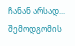ჩანან არსად...
შემოდგომის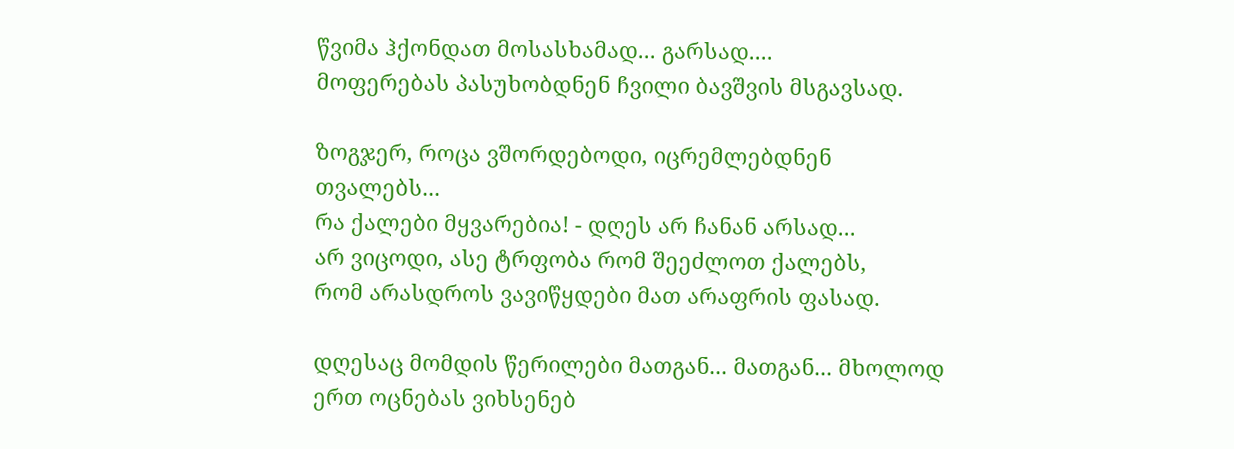წვიმა ჰქონდათ მოსასხამად... გარსად....
მოფერებას პასუხობდნენ ჩვილი ბავშვის მსგავსად.

ზოგჯერ, როცა ვშორდებოდი, იცრემლებდნენ თვალებს...
რა ქალები მყვარებია! - დღეს არ ჩანან არსად...
არ ვიცოდი, ასე ტრფობა რომ შეეძლოთ ქალებს,
რომ არასდროს ვავიწყდები მათ არაფრის ფასად.

დღესაც მომდის წერილები მათგან... მათგან... მხოლოდ
ერთ ოცნებას ვიხსენებ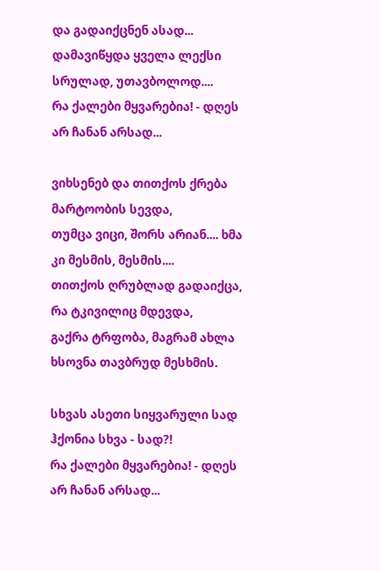და გადაიქცნენ ასად...
დამავიწყდა ყველა ლექსი სრულად, უთავბოლოდ....
რა ქალები მყვარებია! - დღეს არ ჩანან არსად...

ვიხსენებ და თითქოს ქრება მარტოობის სევდა,
თუმცა ვიცი, შორს არიან.... ხმა კი მესმის, მესმის....
თითქოს ღრუბლად გადაიქცა, რა ტკივილიც მდევდა,
გაქრა ტრფობა, მაგრამ ახლა ხსოვნა თავბრუდ მესხმის.

სხვას ასეთი სიყვარული სად ჰქონია სხვა - სად?!
რა ქალები მყვარებია! - დღეს არ ჩანან არსად...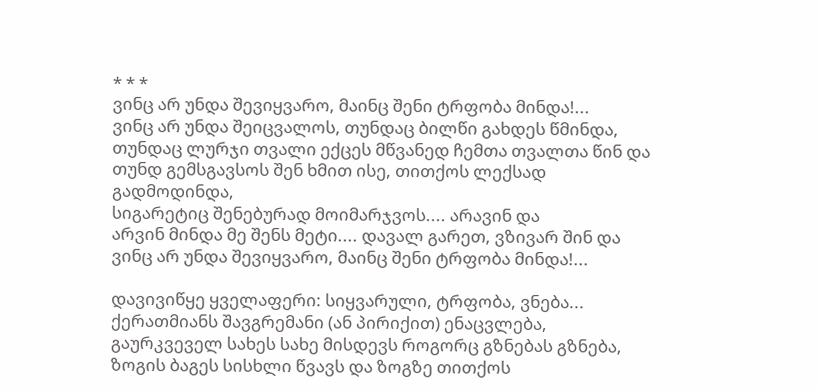* * *
ვინც არ უნდა შევიყვარო, მაინც შენი ტრფობა მინდა!...
ვინც არ უნდა შეიცვალოს, თუნდაც ბილწი გახდეს წმინდა,
თუნდაც ლურჯი თვალი ექცეს მწვანედ ჩემთა თვალთა წინ და
თუნდ გემსგავსოს შენ ხმით ისე, თითქოს ლექსად გადმოდინდა,
სიგარეტიც შენებურად მოიმარჯვოს.... არავინ და
არვინ მინდა მე შენს მეტი.... დავალ გარეთ, ვზივარ შინ და
ვინც არ უნდა შევიყვარო, მაინც შენი ტრფობა მინდა!...

დავივიწყე ყველაფერი: სიყვარული, ტრფობა, ვნება...
ქერათმიანს შავგრემანი (ან პირიქით) ენაცვლება,
გაურკვეველ სახეს სახე მისდევს როგორც გზნებას გზნება,
ზოგის ბაგეს სისხლი წვავს და ზოგზე თითქოს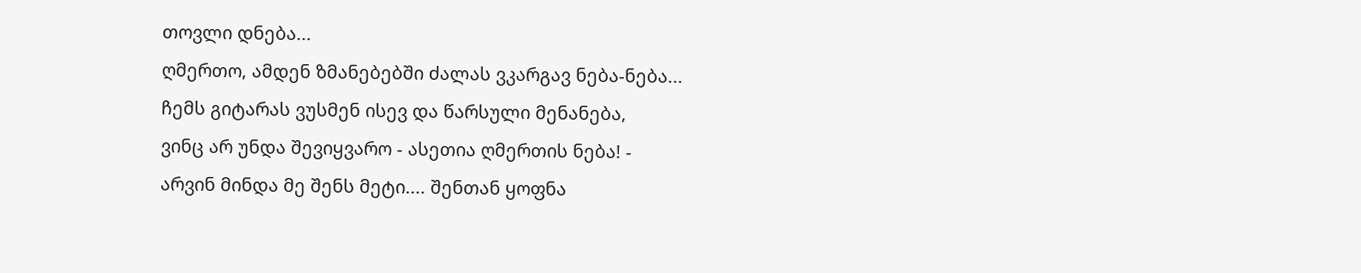თოვლი დნება...
ღმერთო, ამდენ ზმანებებში ძალას ვკარგავ ნება-ნება...
ჩემს გიტარას ვუსმენ ისევ და წარსული მენანება,
ვინც არ უნდა შევიყვარო - ასეთია ღმერთის ნება! -
არვინ მინდა მე შენს მეტი.... შენთან ყოფნა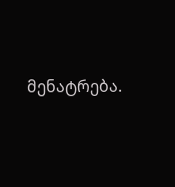მენატრება.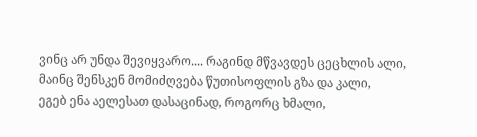ვინც არ უნდა შევიყვარო.... რაგინდ მწვავდეს ცეცხლის ალი,
მაინც შენსკენ მომიძღვება წუთისოფლის გზა და კალი,
ეგებ ენა აელესათ დასაცინად, როგორც ხმალი,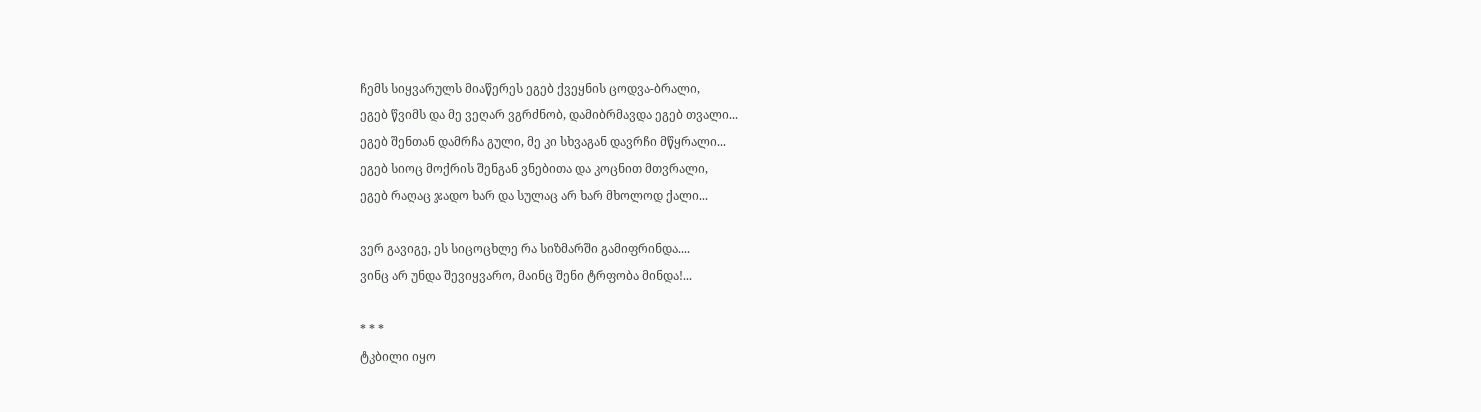ჩემს სიყვარულს მიაწერეს ეგებ ქვეყნის ცოდვა-ბრალი,
ეგებ წვიმს და მე ვეღარ ვგრძნობ, დამიბრმავდა ეგებ თვალი...
ეგებ შენთან დამრჩა გული, მე კი სხვაგან დავრჩი მწყრალი...
ეგებ სიოც მოქრის შენგან ვნებითა და კოცნით მთვრალი,
ეგებ რაღაც ჯადო ხარ და სულაც არ ხარ მხოლოდ ქალი...

ვერ გავიგე, ეს სიცოცხლე რა სიზმარში გამიფრინდა....
ვინც არ უნდა შევიყვარო, მაინც შენი ტრფობა მინდა!...

* * *
ტკბილი იყო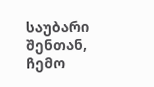საუბარი შენთან, ჩემო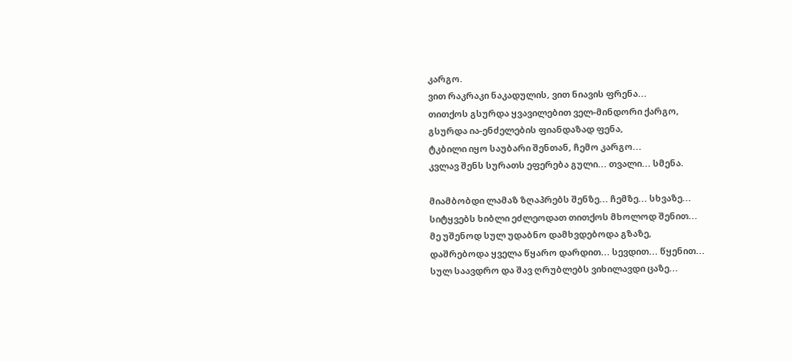კარგო.
ვით რაკრაკი ნაკადულის, ვით ნიავის ფრენა...
თითქოს გსურდა ყვავილებით ველ-მინდორი ქარგო,
გსურდა ია-ენძელების ფიანდაზად ფენა,
ტკბილი იყო საუბარი შენთან, ჩემო კარგო...
კვლავ შენს სურათს ეფერება გული... თვალი... სმენა.

მიამბობდი ლამაზ ზღაპრებს შენზე... ჩემზე... სხვაზე...
სიტყვებს ხიბლი ეძლეოდათ თითქოს მხოლოდ შენით...
მე უშენოდ სულ უდაბნო დამხვდებოდა გზაზე,
დაშრებოდა ყველა წყარო დარდით... სევდით... წყენით...
სულ საავდრო და შავ ღრუბლებს ვიხილავდი ცაზე...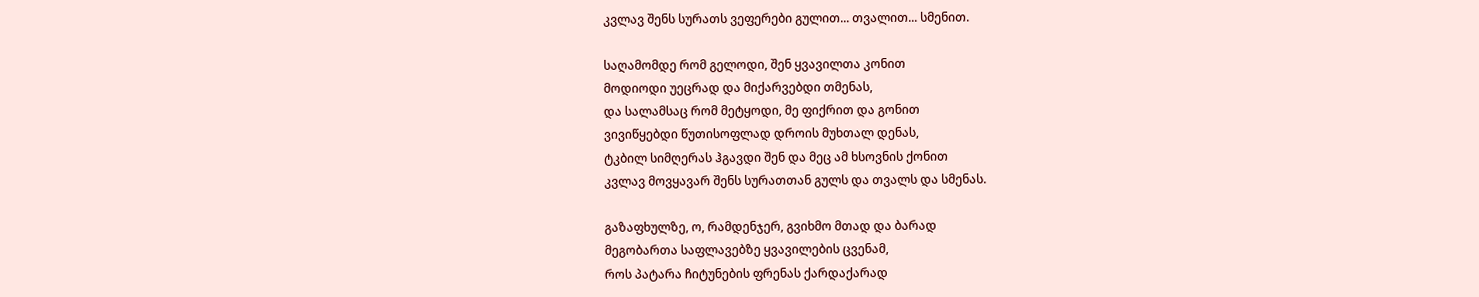კვლავ შენს სურათს ვეფერები გულით... თვალით... სმენით.

საღამომდე რომ გელოდი, შენ ყვავილთა კონით
მოდიოდი უეცრად და მიქარვებდი თმენას,
და სალამსაც რომ მეტყოდი, მე ფიქრით და გონით
ვივიწყებდი წუთისოფლად დროის მუხთალ დენას,
ტკბილ სიმღერას ჰგავდი შენ და მეც ამ ხსოვნის ქონით
კვლავ მოვყავარ შენს სურათთან გულს და თვალს და სმენას.

გაზაფხულზე, ო, რამდენჯერ, გვიხმო მთად და ბარად
მეგობართა საფლავებზე ყვავილების ცვენამ,
როს პატარა ჩიტუნების ფრენას ქარდაქარად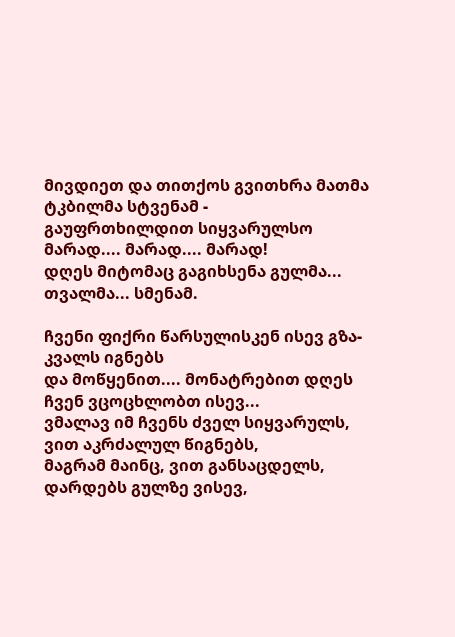მივდიეთ და თითქოს გვითხრა მათმა ტკბილმა სტვენამ -
გაუფრთხილდით სიყვარულსო მარად.... მარად.... მარად!
დღეს მიტომაც გაგიხსენა გულმა... თვალმა... სმენამ.

ჩვენი ფიქრი წარსულისკენ ისევ გზა-კვალს იგნებს
და მოწყენით.... მონატრებით დღეს ჩვენ ვცოცხლობთ ისევ...
ვმალავ იმ ჩვენს ძველ სიყვარულს, ვით აკრძალულ წიგნებს,
მაგრამ მაინც, ვით განსაცდელს, დარდებს გულზე ვისევ,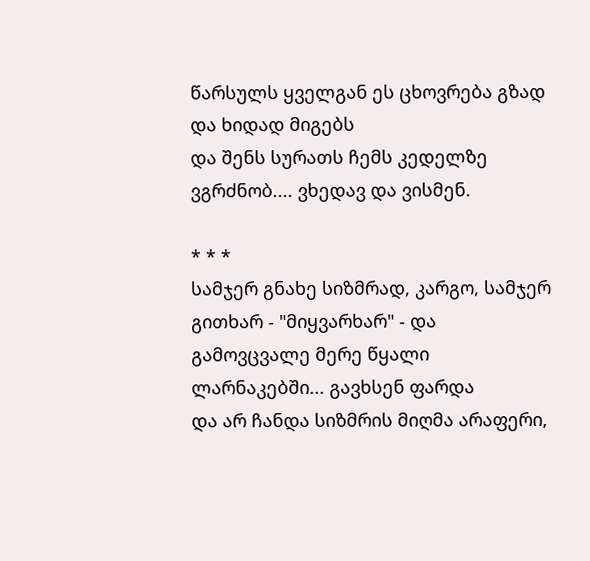წარსულს ყველგან ეს ცხოვრება გზად და ხიდად მიგებს
და შენს სურათს ჩემს კედელზე ვგრძნობ.... ვხედავ და ვისმენ.

* * *
სამჯერ გნახე სიზმრად, კარგო, სამჯერ გითხარ - "მიყვარხარ" - და
გამოვცვალე მერე წყალი ლარნაკებში... გავხსენ ფარდა
და არ ჩანდა სიზმრის მიღმა არაფერი,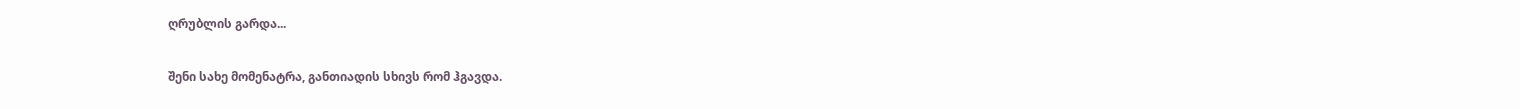ღრუბლის გარდა...

შენი სახე მომენატრა, განთიადის სხივს რომ ჰგავდა.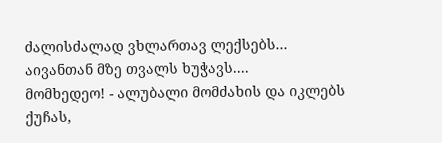ძალისძალად ვხლართავ ლექსებს... აივანთან მზე თვალს ხუჭავს....
მომხედეო! - ალუბალი მომძახის და იკლებს ქუჩას,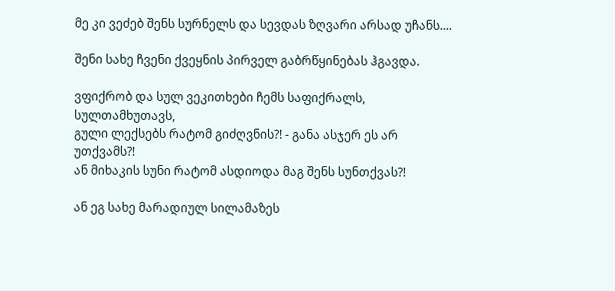მე კი ვეძებ შენს სურნელს და სევდას ზღვარი არსად უჩანს....

შენი სახე ჩვენი ქვეყნის პირველ გაბრწყინებას ჰგავდა.

ვფიქრობ და სულ ვეკითხები ჩემს საფიქრალს, სულთამხუთავს,
გული ლექსებს რატომ გიძღვნის?! - განა ასჯერ ეს არ უთქვამს?!
ან მიხაკის სუნი რატომ ასდიოდა მაგ შენს სუნთქვას?!

ან ეგ სახე მარადიულ სილამაზეს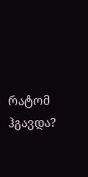რატომ ჰგავდა?